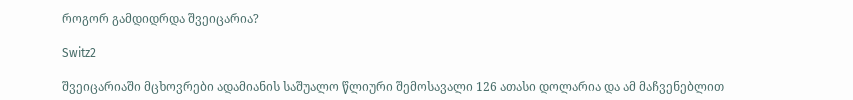როგორ გამდიდრდა შვეიცარია?

Switz2

შვეიცარიაში მცხოვრები ადამიანის საშუალო წლიური შემოსავალი 126 ათასი დოლარია და ამ მაჩვენებლით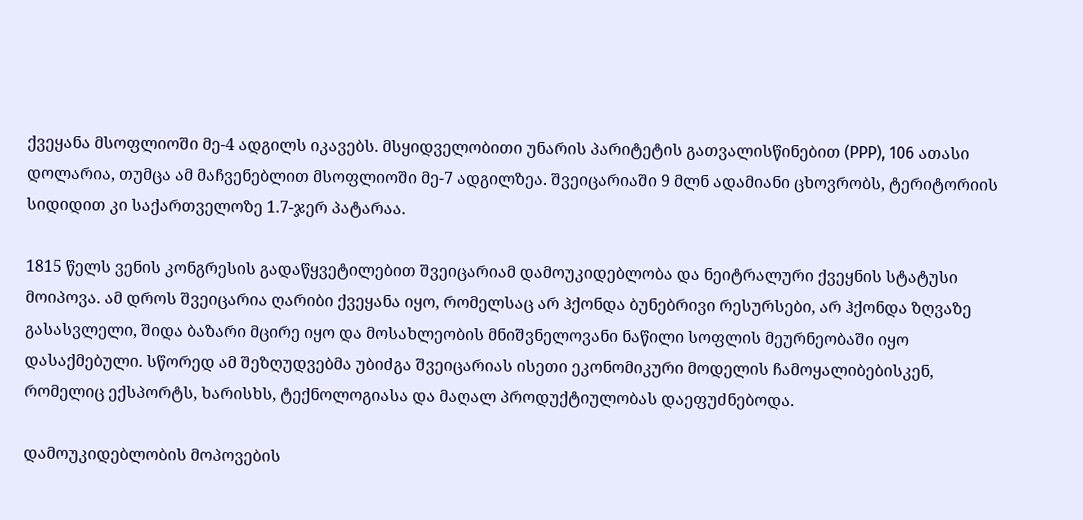ქვეყანა მსოფლიოში მე-4 ადგილს იკავებს. მსყიდველობითი უნარის პარიტეტის გათვალისწინებით (PPP), 106 ათასი დოლარია, თუმცა ამ მაჩვენებლით მსოფლიოში მე-7 ადგილზეა. შვეიცარიაში 9 მლნ ადამიანი ცხოვრობს, ტერიტორიის სიდიდით კი საქართველოზე 1.7-ჯერ პატარაა.

1815 წელს ვენის კონგრესის გადაწყვეტილებით შვეიცარიამ დამოუკიდებლობა და ნეიტრალური ქვეყნის სტატუსი მოიპოვა. ამ დროს შვეიცარია ღარიბი ქვეყანა იყო, რომელსაც არ ჰქონდა ბუნებრივი რესურსები, არ ჰქონდა ზღვაზე გასასვლელი, შიდა ბაზარი მცირე იყო და მოსახლეობის მნიშვნელოვანი ნაწილი სოფლის მეურნეობაში იყო დასაქმებული. სწორედ ამ შეზღუდვებმა უბიძგა შვეიცარიას ისეთი ეკონომიკური მოდელის ჩამოყალიბებისკენ, რომელიც ექსპორტს, ხარისხს, ტექნოლოგიასა და მაღალ პროდუქტიულობას დაეფუძნებოდა.

დამოუკიდებლობის მოპოვების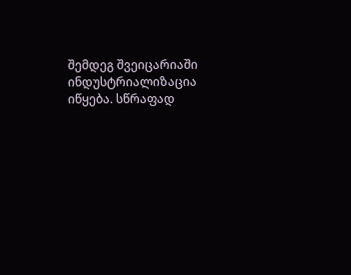შემდეგ შვეიცარიაში ინდუსტრიალიზაცია იწყება. სწრაფად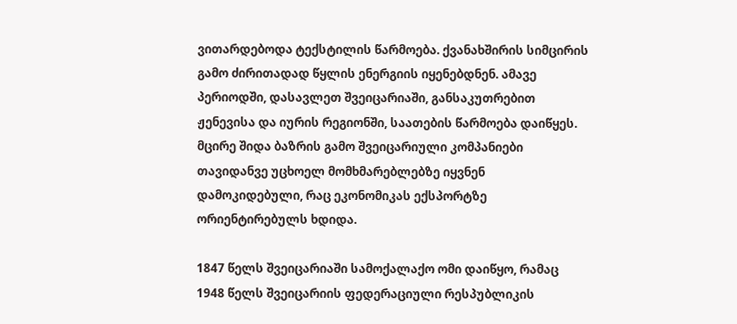ვითარდებოდა ტექსტილის წარმოება. ქვანახშირის სიმცირის გამო ძირითადად წყლის ენერგიის იყენებდნენ. ამავე პერიოდში, დასავლეთ შვეიცარიაში, განსაკუთრებით ჟენევისა და იურის რეგიონში, საათების წარმოება დაიწყეს. მცირე შიდა ბაზრის გამო შვეიცარიული კომპანიები თავიდანვე უცხოელ მომხმარებლებზე იყვნენ დამოკიდებული, რაც ეკონომიკას ექსპორტზე ორიენტირებულს ხდიდა.

1847 წელს შვეიცარიაში სამოქალაქო ომი დაიწყო, რამაც 1948 წელს შვეიცარიის ფედერაციული რესპუბლიკის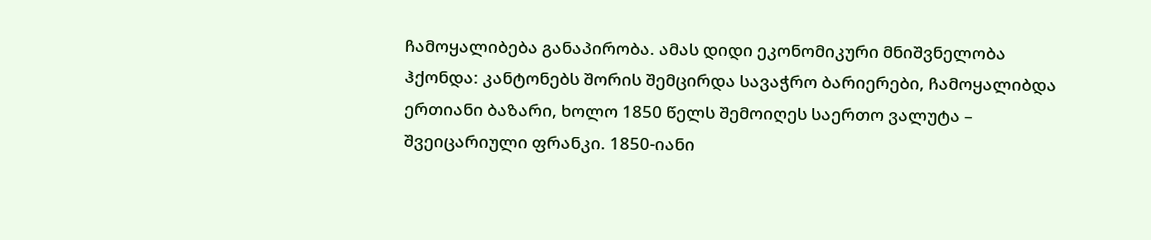ჩამოყალიბება განაპირობა. ამას დიდი ეკონომიკური მნიშვნელობა ჰქონდა: კანტონებს შორის შემცირდა სავაჭრო ბარიერები, ჩამოყალიბდა ერთიანი ბაზარი, ხოლო 1850 წელს შემოიღეს საერთო ვალუტა – შვეიცარიული ფრანკი. 1850-იანი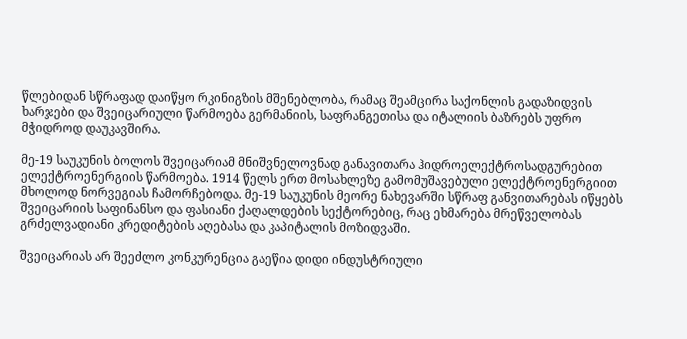წლებიდან სწრაფად დაიწყო რკინიგზის მშენებლობა, რამაც შეამცირა საქონლის გადაზიდვის ხარჯები და შვეიცარიული წარმოება გერმანიის, საფრანგეთისა და იტალიის ბაზრებს უფრო მჭიდროდ დაუკავშირა.

მე-19 საუკუნის ბოლოს შვეიცარიამ მნიშვნელოვნად განავითარა ჰიდროელექტროსადგურებით ელექტროენერგიის წარმოება. 1914 წელს ერთ მოსახლეზე გამომუშავებული ელექტროენერგიით მხოლოდ ნორვეგიას ჩამორჩებოდა. მე-19 საუკუნის მეორე ნახევარში სწრაფ განვითარებას იწყებს შვეიცარიის საფინანსო და ფასიანი ქაღალდების სექტორებიც, რაც ეხმარება მრეწველობას გრძელვადიანი კრედიტების აღებასა და კაპიტალის მოზიდვაში.

შვეიცარიას არ შეეძლო კონკურენცია გაეწია დიდი ინდუსტრიული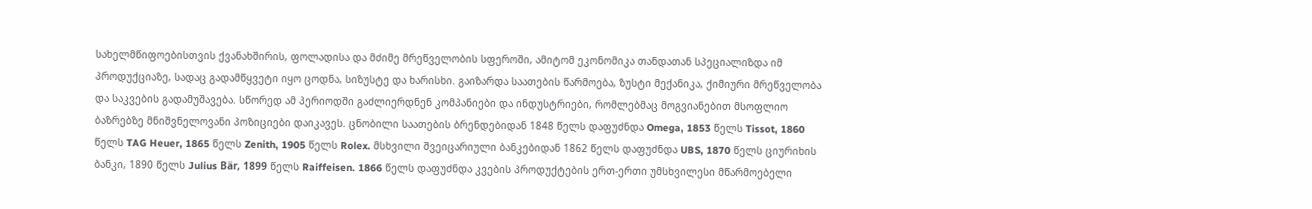სახელმწიფოებისთვის ქვანახშირის, ფოლადისა და მძიმე მრეწველობის სფეროში, ამიტომ ეკონომიკა თანდათან სპეციალიზდა იმ პროდუქციაზე, სადაც გადამწყვეტი იყო ცოდნა, სიზუსტე და ხარისხი. გაიზარდა საათების წარმოება, ზუსტი მექანიკა, ქიმიური მრეწველობა და საკვების გადამუშავება. სწორედ ამ პერიოდში გაძლიერდნენ კომპანიები და ინდუსტრიები, რომლებმაც მოგვიანებით მსოფლიო ბაზრებზე მნიშვნელოვანი პოზიციები დაიკავეს. ცნობილი საათების ბრენდებიდან 1848 წელს დაფუძნდა Omega, 1853 წელს Tissot, 1860 წელს TAG Heuer, 1865 წელს Zenith, 1905 წელს Rolex. მსხვილი შვეიცარიული ბანკებიდან 1862 წელს დაფუძნდა UBS, 1870 წელს ციურიხის ბანკი, 1890 წელს Julius Bär, 1899 წელს Raiffeisen. 1866 წელს დაფუძნდა კვების პროდუქტების ერთ-ერთი უმსხვილესი მწარმოებელი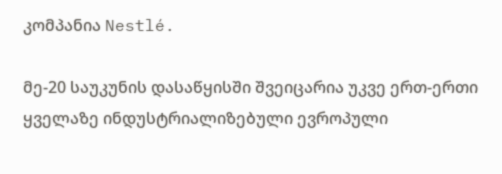კომპანია Nestlé.

მე-20 საუკუნის დასაწყისში შვეიცარია უკვე ერთ-ერთი ყველაზე ინდუსტრიალიზებული ევროპული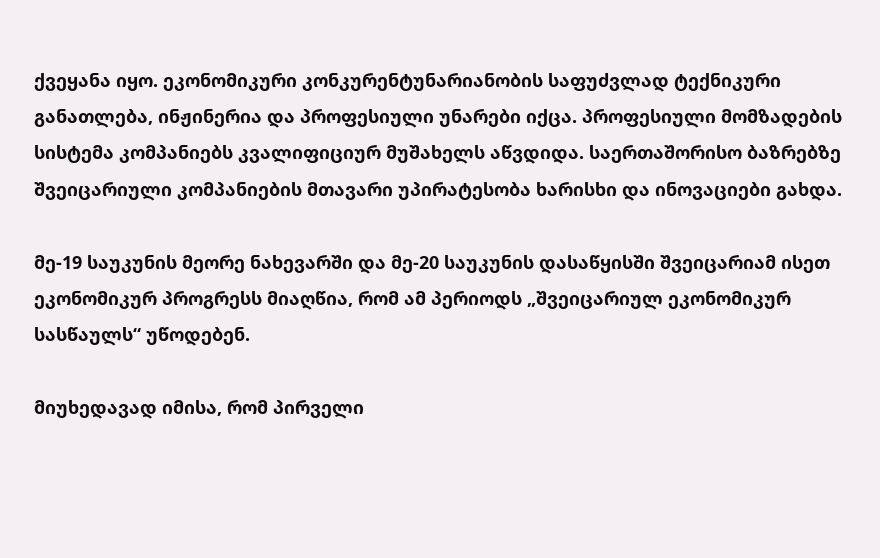ქვეყანა იყო. ეკონომიკური კონკურენტუნარიანობის საფუძვლად ტექნიკური განათლება, ინჟინერია და პროფესიული უნარები იქცა. პროფესიული მომზადების სისტემა კომპანიებს კვალიფიციურ მუშახელს აწვდიდა. საერთაშორისო ბაზრებზე შვეიცარიული კომპანიების მთავარი უპირატესობა ხარისხი და ინოვაციები გახდა.

მე-19 საუკუნის მეორე ნახევარში და მე-20 საუკუნის დასაწყისში შვეიცარიამ ისეთ ეკონომიკურ პროგრესს მიაღწია, რომ ამ პერიოდს „შვეიცარიულ ეკონომიკურ სასწაულს“ უწოდებენ.

მიუხედავად იმისა, რომ პირველი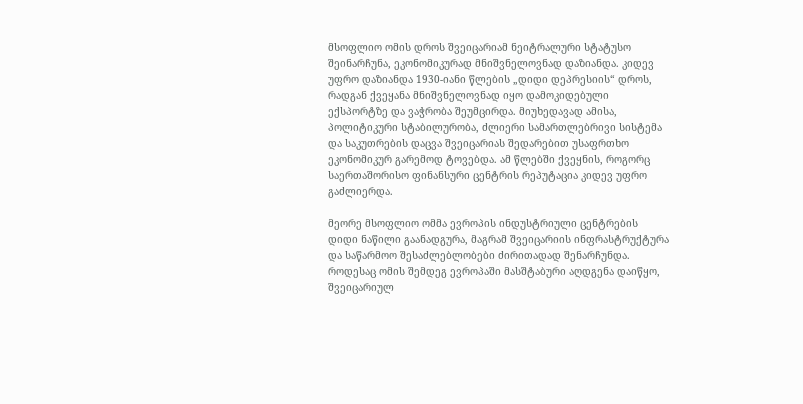მსოფლიო ომის დროს შვეიცარიამ ნეიტრალური სტატუსო შეინარჩუნა, ეკონომიკურად მნიშვნელოვნად დაზიანდა. კიდევ უფრო დაზიანდა 1930-იანი წლების „დიდი დეპრესიის“ დროს, რადგან ქვეყანა მნიშვნელოვნად იყო დამოკიდებული ექსპორტზე და ვაჭრობა შეუმცირდა. მიუხედავად ამისა, პოლიტიკური სტაბილურობა, ძლიერი სამართლებრივი სისტემა და საკუთრების დაცვა შვეიცარიას შედარებით უსაფრთხო ეკონომიკურ გარემოდ ტოვებდა. ამ წლებში ქვეყნის, როგორც საერთაშორისო ფინანსური ცენტრის რეპუტაცია კიდევ უფრო გაძლიერდა.

მეორე მსოფლიო ომმა ევროპის ინდუსტრიული ცენტრების დიდი ნაწილი გაანადგურა, მაგრამ შვეიცარიის ინფრასტრუქტურა და საწარმოო შესაძლებლობები ძირითადად შენარჩუნდა. როდესაც ომის შემდეგ ევროპაში მასშტაბური აღდგენა დაიწყო, შვეიცარიულ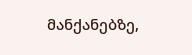მანქანებზე,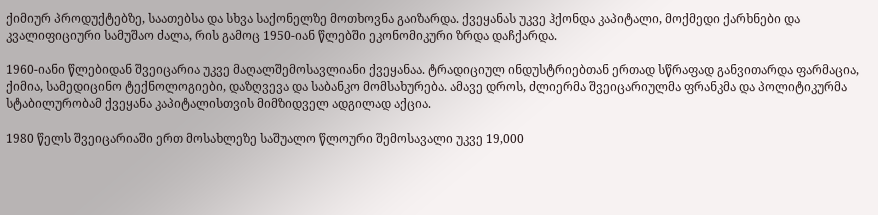ქიმიურ პროდუქტებზე, საათებსა და სხვა საქონელზე მოთხოვნა გაიზარდა. ქვეყანას უკვე ჰქონდა კაპიტალი, მოქმედი ქარხნები და კვალიფიციური სამუშაო ძალა, რის გამოც 1950-იან წლებში ეკონომიკური ზრდა დაჩქარდა.

1960-იანი წლებიდან შვეიცარია უკვე მაღალშემოსავლიანი ქვეყანაა. ტრადიციულ ინდუსტრიებთან ერთად სწრაფად განვითარდა ფარმაცია, ქიმია, სამედიცინო ტექნოლოგიები, დაზღვევა და საბანკო მომსახურება. ამავე დროს, ძლიერმა შვეიცარიულმა ფრანკმა და პოლიტიკურმა სტაბილურობამ ქვეყანა კაპიტალისთვის მიმზიდველ ადგილად აქცია.

1980 წელს შვეიცარიაში ერთ მოსახლეზე საშუალო წლოური შემოსავალი უკვე 19,000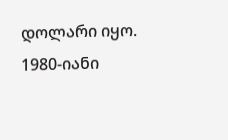დოლარი იყო. 1980-იანი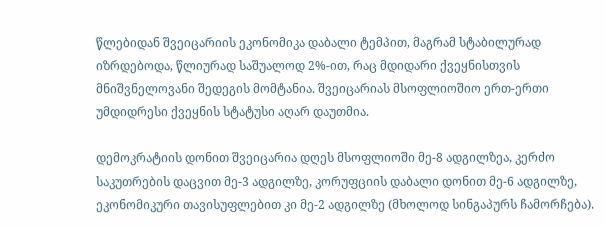წლებიდან შვეიცარიის ეკონომიკა დაბალი ტემპით, მაგრამ სტაბილურად იზრდებოდა, წლიურად საშუალოდ 2%-ით, რაც მდიდარი ქვეყნისთვის მნიშვნელოვანი შედეგის მომტანია. შვეიცარიას მსოფლიოშიო ერთ-ერთი უმდიდრესი ქვეყნის სტატუსი აღარ დაუთმია.

დემოკრატიის დონით შვეიცარია დღეს მსოფლიოში მე-8 ადგილზეა, კერძო საკუთრების დაცვით მე-3 ადგილზე, კორუფციის დაბალი დონით მე-6 ადგილზე, ეკონომიკური თავისუფლებით კი მე-2 ადგილზე (მხოლოდ სინგაპურს ჩამორჩება).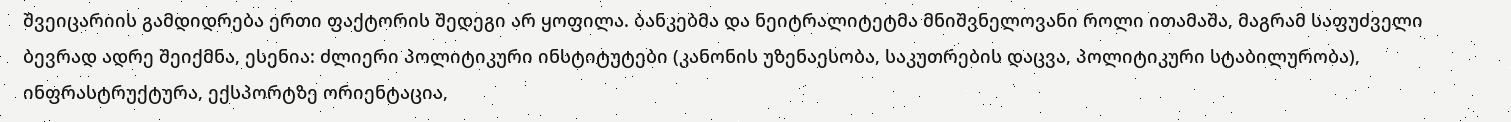შვეიცარიის გამდიდრება ერთი ფაქტორის შედეგი არ ყოფილა. ბანკებმა და ნეიტრალიტეტმა მნიშვნელოვანი როლი ითამაშა, მაგრამ საფუძველი ბევრად ადრე შეიქმნა, ესენია: ძლიერი პოლიტიკური ინსტიტუტები (კანონის უზენაესობა, საკუთრების დაცვა, პოლიტიკური სტაბილურობა), ინფრასტრუქტურა, ექსპორტზე ორიენტაცია,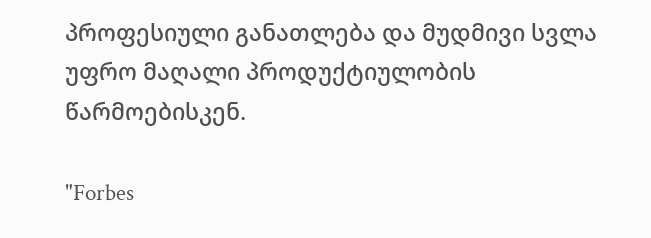პროფესიული განათლება და მუდმივი სვლა უფრო მაღალი პროდუქტიულობის წარმოებისკენ.

"Forbes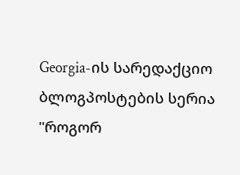Georgia-ის სარედაქციო ბლოგპოსტების სერია "როგორ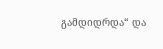გამდიდრდა“ და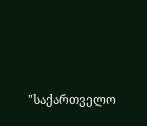"საქართველო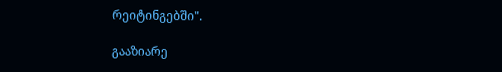რეიტინგებში".

გააზიარე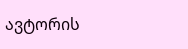ავტორის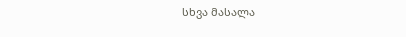სხვა მასალა